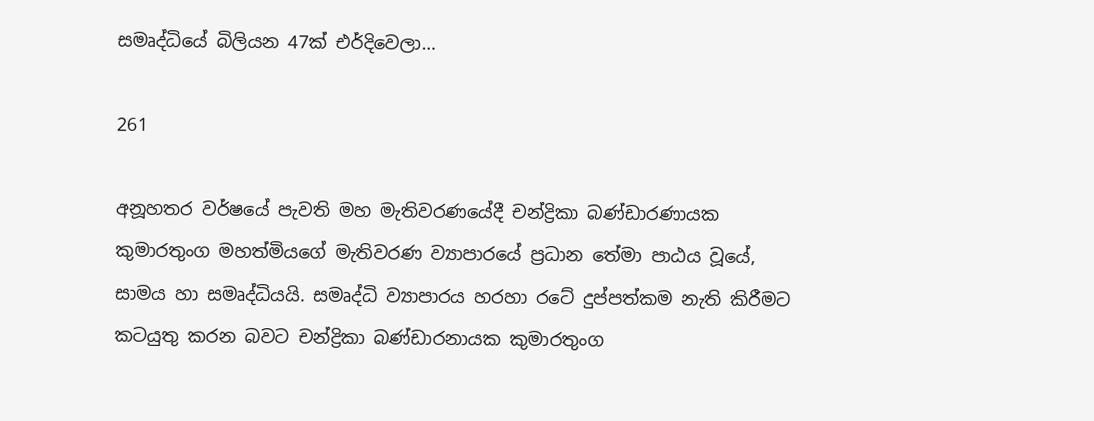සමෘද්ධියේ බිලියන 47ක් එර්දිවෙලා…

261

අනූහතර වර්ෂයේ පැවති මහ මැතිවරණයේදී චන්ද්‍රිකා බණ්ඩාරණායක කුමාරතුංග මහත්මියගේ මැතිවරණ ව්‍යාපාරයේ ප්‍රධාන තේමා පාඨය වූයේ, සාමය හා සමෘද්ධියයි. සමෘද්ධි ව්‍යාපාරය හරහා රටේ දුප්පත්කම නැති කිරීමට කටයුතු කරන බවට චන්ද්‍රිකා බණ්ඩාරනායක කුමාරතුංග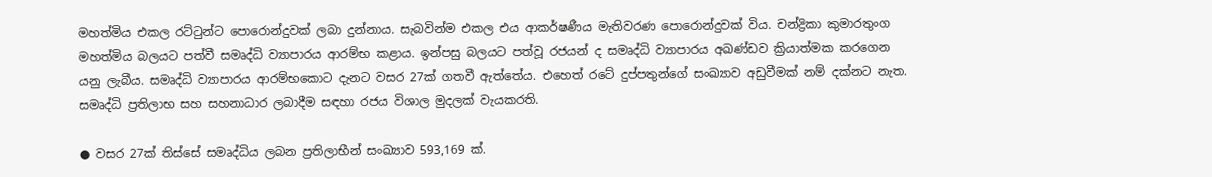මහත්මිය එකල රට්ටුන්ට පොරොන්දුවක් ලබා දුන්නාය. සැබවින්ම එකල එය ආකර්ෂණීය මැතිවරණ පොරොන්දුවක් විය. චන්ද්‍රිකා කුමාරතුංග මහත්මිය බලයට පත්වී සමෘද්ධි ව්‍යාපාරය ආරම්භ කළාය. ඉන්පසු බලයට පත්වූ රජයන් ද සමෘද්ධි ව්‍යාපාරය අඛණ්ඩව ක්‍රියාත්මක කරගෙන යනු ලැබීය. සමෘද්ධි ව්‍යාපාරය ආරම්භකොට දැනට වසර 27ක් ගතවී ඇත්තේය. එහෙත් රටේ දුප්පතුන්ගේ සංඛ්‍යාව අඩුවීමක් නම් දක්නට නැත. සමෘද්ධි ප්‍රතිලාභ සහ සහනාධාර ලබාදීම සඳහා රජය විශාල මුදලක් වැයකරති.

● වසර 27ක් තිස්සේ සමෘද්ධිය ලබන ප්‍රතිලාභීන් සංඛ්‍යාව 593,169 ක්.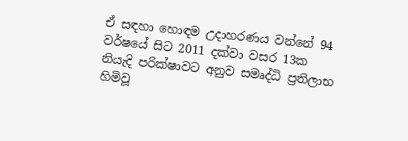ඒ සඳහා හොඳම උදාහරණය වන්නේ 94 වර්ෂයේ සිට 2011 දක්වා වසර 13ක නියැදි පරික්ෂාවට අනුව සමෘද්ධි ප්‍රතිලාභ හිමිවූ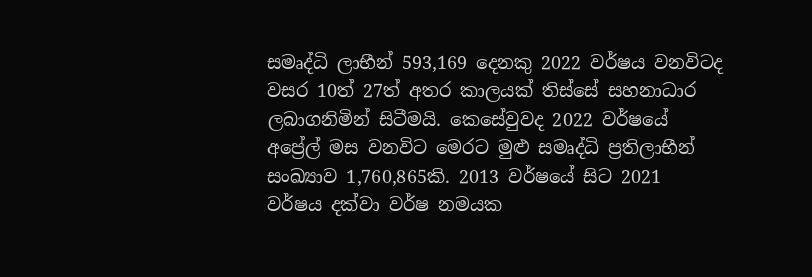සමෘද්ධි ලාභීන් 593,169 දෙනකු 2022 වර්ෂය වනවිටද වසර 10ත් 27ත් අතර කාලයක් තිස්සේ සහනාධාර ලබාගනිමින් සිටීමයි. කෙසේවුවද 2022 වර්ෂයේ අප්‍රේල් මස වනවිට මෙරට මුළු සමෘද්ධි ප්‍රතිලාභීන් සංඛ්‍යාව 1,760,865කි. 2013 වර්ෂයේ සිට 2021 වර්ෂය දක්වා වර්ෂ නමයක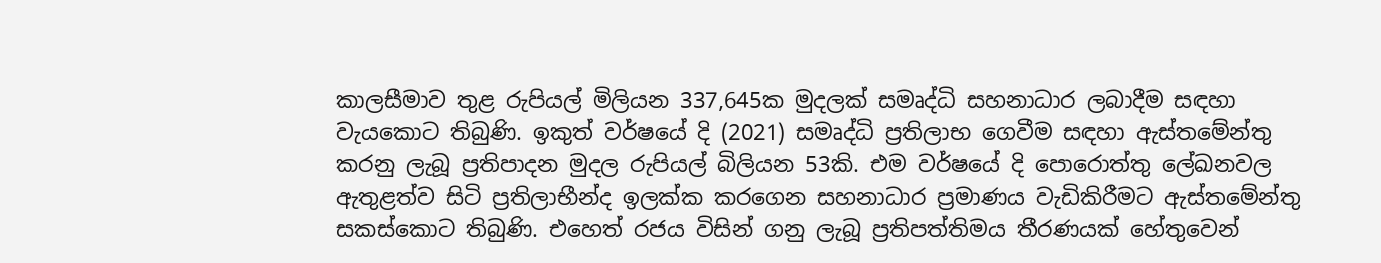කාලසීමාව තුළ රුපියල් මිලියන 337,645ක මුදලක් සමෘද්ධි සහනාධාර ලබාදීම සඳහා වැයකොට තිබුණි. ඉකුත් වර්ෂයේ දි (2021) සමෘද්ධි ප්‍රතිලාභ ගෙවීම සඳහා ඇස්තමේන්තු කරනු ලැබූ ප්‍රතිපාදන මුදල රුපියල් බිලියන 53කි. එම වර්ෂයේ දි පොරොත්තු ලේඛනවල ඇතුළත්ව සිටි ප්‍රතිලාභීන්ද ඉලක්ක කරගෙන සහනාධාර ප්‍රමාණය වැඩිකිරීමට ඇස්තමේන්තු සකස්කොට තිබුණි. එහෙත් රජය විසින් ගනු ලැබූ ප්‍රතිපත්තිමය තීරණයක් හේතුවෙන්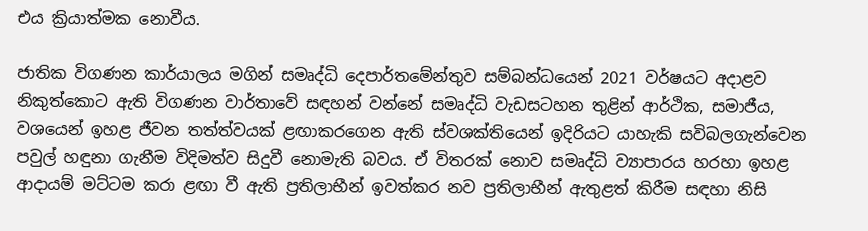එය ක්‍රියාත්මක නොවීය.

ජාතික විගණන කාර්යාලය මගින් සමෘද්ධි දෙපාර්තමේන්තුව සම්බන්ධයෙන් 2021 වර්ෂයට අදාළව නිකුත්කොට ඇති විගණන වාර්තාවේ සඳහන් වන්නේ සමෘද්ධි වැඩසටහන තුළින් ආර්ථික, සමාජීය, වශයෙන් ඉහළ ජීවන තත්ත්වයක් ළඟාකරගෙන ඇති ස්වශක්තියෙන් ඉදිරියට යාහැකි සවිබලගැන්වෙන පවුල් හඳුනා ගැනීම විදිමත්ව සිදුවී නොමැති බවය. ඒ විතරක් නොව සමෘද්ධි ව්‍යාපාරය හරහා ඉහළ ආදායම් මට්ටම කරා ළඟා වී ඇති ප්‍රතිලාභීන් ඉවත්කර නව ප්‍රතිලාභීන් ඇතුළත් කිරීම සඳහා නිසි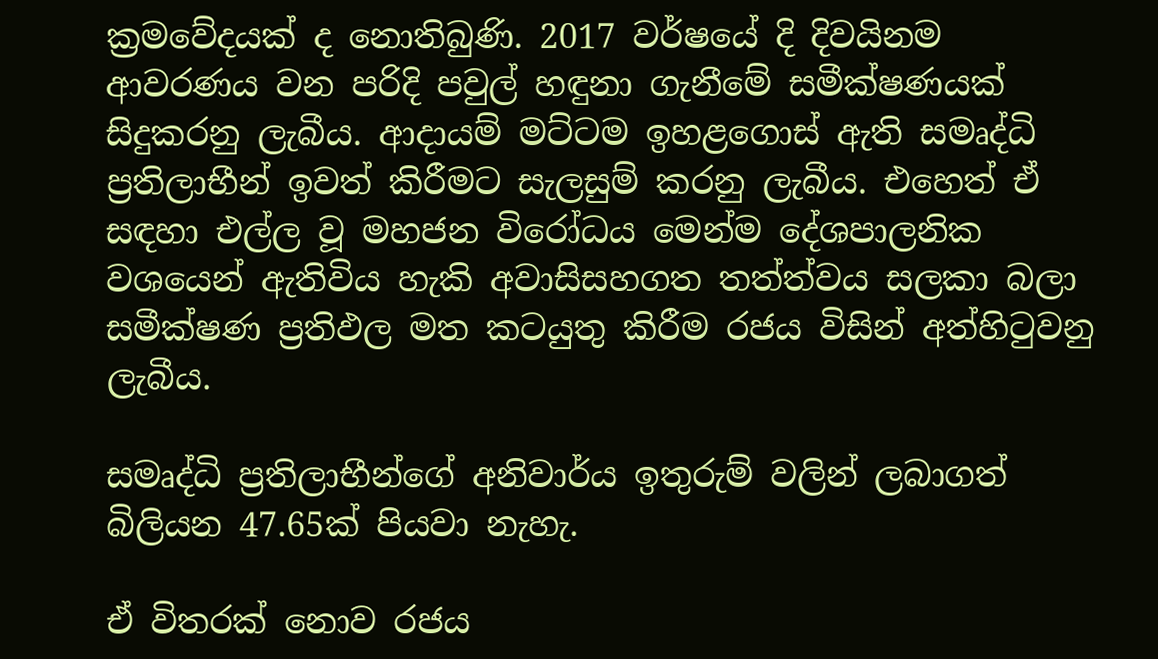ක්‍රමවේදයක් ද නොතිබුණි. 2017 වර්ෂයේ දි දිවයිනම ආවරණය වන පරිදි පවුල් හඳුනා ගැනීමේ සමීක්ෂණයක් සිදුකරනු ලැබීය. ආදායම් මට්ටම ඉහළගොස් ඇති සමෘද්ධි ප්‍රතිලාභීන් ඉවත් කිරීමට සැලසුම් කරනු ලැබීය. එහෙත් ඒ සඳහා එල්ල වූ මහජන විරෝධය මෙන්ම දේශපාලනික වශයෙන් ඇතිවිය හැකි අවාසිසහගත තත්ත්වය සලකා බලා සමීක්ෂණ ප්‍රතිඵල මත කටයුතු කිරීම රජය විසින් අත්හිටුවනු ලැබීය.

සමෘද්ධි ප්‍රතිලාභීන්ගේ අනිවාර්ය ඉතුරුම් වලින් ලබාගත් බිලියන 47.65ක් පියවා නැහැ.

ඒ විතරක් නොව රජය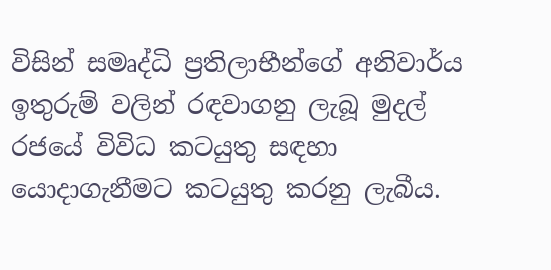විසින් සමෘද්ධි ප්‍රතිලාභීන්ගේ අනිවාර්ය ඉතුරුම් වලින් රඳවාගනු ලැබූ මුදල් රජයේ විවිධ කටයුතු සඳහා යොදාගැනීමට කටයුතු කරනු ලැබීය.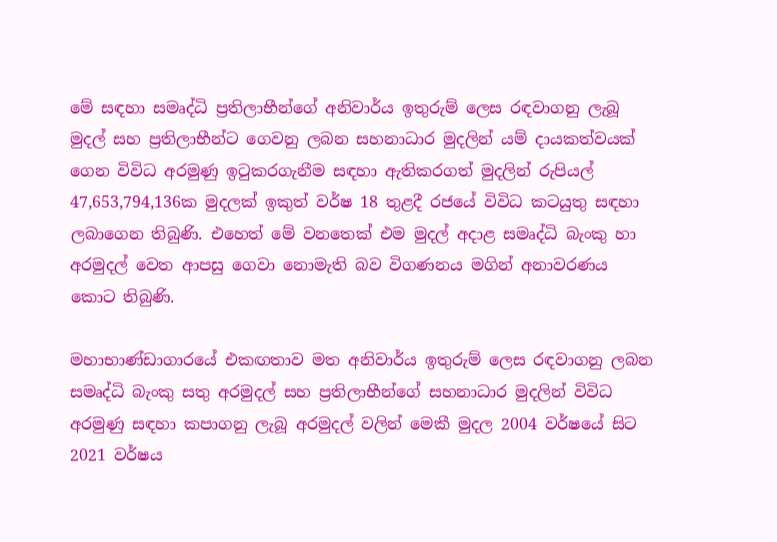මේ සඳහා සමෘද්ධි ප්‍රතිලාභීන්ගේ අනිවාර්ය ඉතුරුම් ලෙස රඳවාගනු ලැබූ මුදල් සහ ප්‍රතිලාභීන්ට ගෙවනු ලබන සහනාධාර මුදලින් යම් දායකත්වයක් ගෙන විවිධ අරමුණු ඉටුකරගැනීම සඳහා ඇතිකරගත් මුදලින් රුපියල් 47,653,794,136ක මුදලක් ඉකුත් වර්ෂ 18 තුළදී රජයේ විවිධ කටයුතු සඳහා ලබාගෙන තිබුණි. එහෙත් මේ වනතෙක් එම මුදල් අදාළ සමෘද්ධි බැංකු හා අරමුදල් වෙත ආපසු ගෙවා නොමැති බව විගණනය මගින් අනාවරණය කොට තිබුණි.

මහාභාණ්ඩාගාරයේ එකඟතාව මත අනිවාර්ය ඉතුරුම් ලෙස රඳවාගනු ලබන සමෘද්ධි බැංකු සතු අරමුදල් සහ ප්‍රතිලාභීන්ගේ සහනාධාර මුදලින් විවිධ අරමුණු සඳහා කපාගනු ලැබූ අරමුදල් වලින් මෙකී මුදල 2004 වර්ෂයේ සිට 2021 වර්ෂය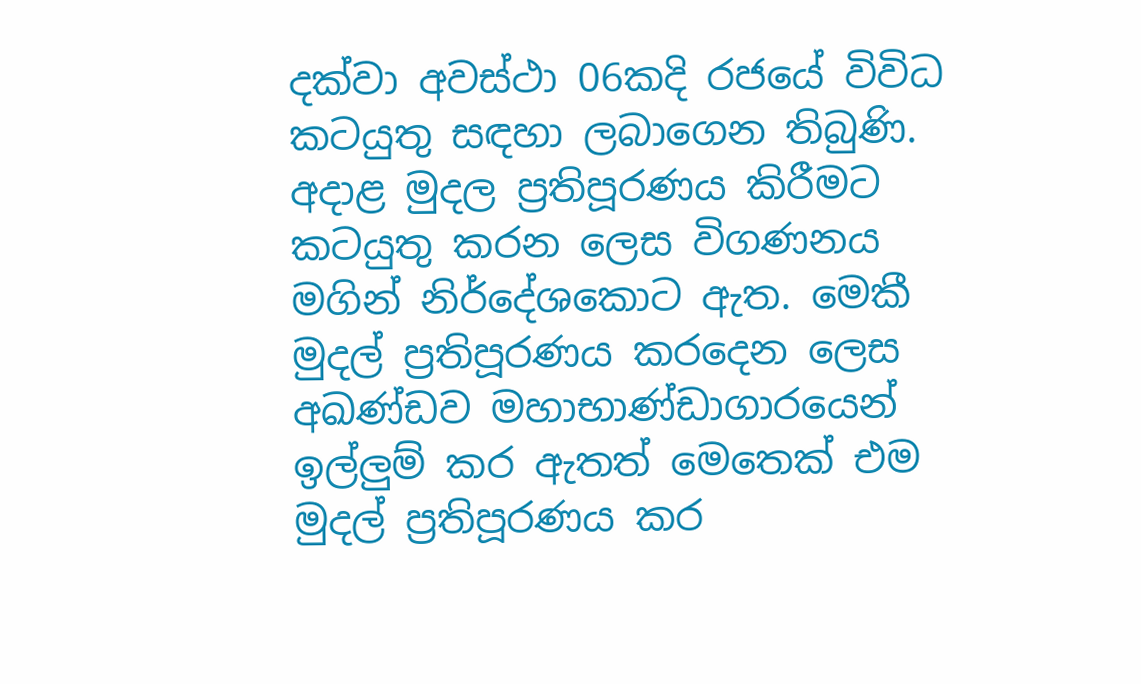දක්වා අවස්ථා 06කදි රජයේ විවිධ කටයුතු සඳහා ලබාගෙන තිබුණි. අදාළ මුදල ප්‍රතිපූරණය කිරීමට කටයුතු කරන ලෙස විගණනය මගින් නිර්දේශකොට ඇත. මෙකී මුදල් ප්‍රතිපූරණය කරදෙන ලෙස අඛණ්ඩව මහාභාණ්ඩාගාරයෙන් ඉල්ලුම් කර ඇතත් මෙතෙක් එම මුදල් ප්‍රතිපූරණය කර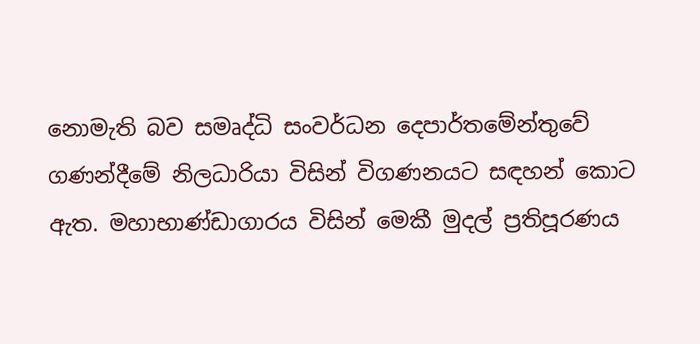නොමැති බව සමෘද්ධි සංවර්ධන දෙපාර්තමේන්තුවේ ගණන්දීමේ නිලධාරියා විසින් විගණනයට සඳහන් කොට ඇත. මහාභාණ්ඩාගාරය විසින් මෙකී මුදල් ප්‍රතිපූරණය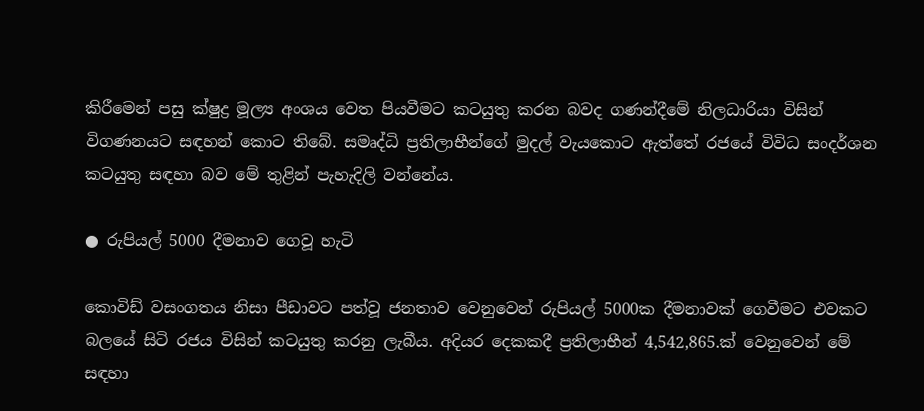කිරීමෙන් පසු ක්ෂුද්‍ර මූල්‍ය අංශය වෙත පියවීමට කටයුතු කරන බවද ගණන්දීමේ නිලධාරියා විසින් විගණනයට සඳහන් කොට තිබේ. සමෘද්ධි ප්‍රතිලාභීන්ගේ මුදල් වැයකොට ඇත්තේ රජයේ විවිධ සංදර්ශන කටයුතු සඳහා බව මේ තුළින් පැහැදිලි වන්නේය.

● රුපියල් 5000 දීමනාව ගෙවූ හැටි

කොවිඩ් වසංගතය නිසා පීඩාවට පත්වූ ජනතාව වෙනුවෙන් රුපියල් 5000ක දීමනාවක් ගෙවීමට එවකට බලයේ සිටි රජය විසින් කටයුතු කරනු ලැබීය. අදියර දෙකකදී ප්‍රතිලාභීන් 4,542,865.ක් වෙනුවෙන් මේ සඳහා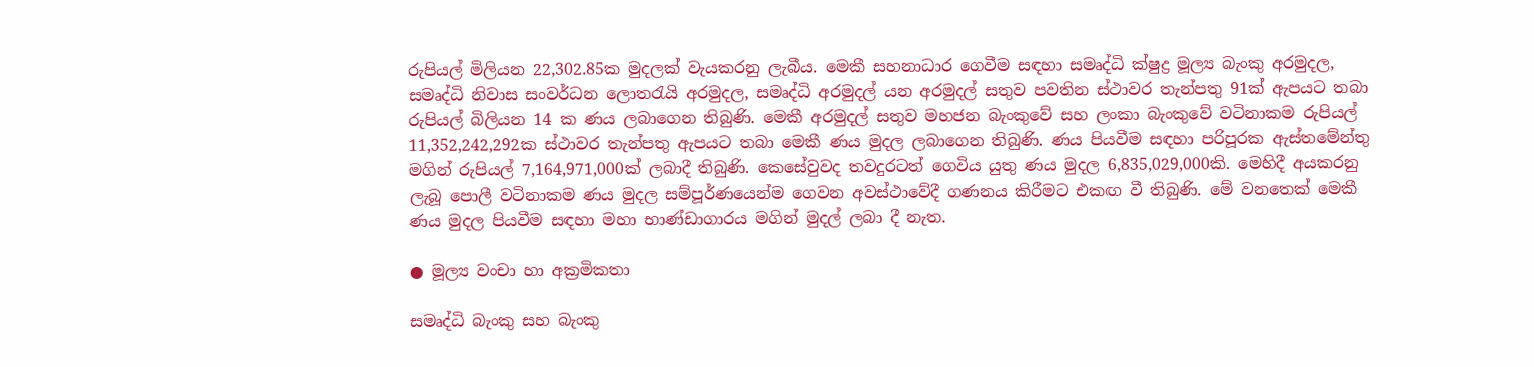රුපියල් මිලියන 22,302.85ක මුදලක් වැයකරනු ලැබීය. මෙකී සහනාධාර ගෙවීම සඳහා සමෘද්ධි ක්ෂුද්‍ර මූල්‍ය බැංකු අරමුදල, සමෘද්ධි නිවාස සංවර්ධන ලොතරැයි අරමුදල, සමෘද්ධි අරමුදල් යන අරමුදල් සතුව පවතින ස්ථාවර තැන්පතු 91ක් ඇපයට තබා රුපියල් බිලියන 14 ක ණය ලබාගෙන තිබුණි. මෙකී අරමුදල් සතුව මහජන බැංකුවේ සහ ලංකා බැංකුවේ වටිනාකම රුපියල් 11,352,242,292ක ස්ථාවර තැන්පතු ඇපයට තබා මෙකී ණය මුදල ලබාගෙන තිබුණි. ණය පියවීම සඳහා පරිපූරක ඇස්තමේන්තු මගින් රුපියල් 7,164,971,000ක් ලබාදී තිබුණි. කෙසේවුවද තවදුරටත් ගෙවිය යුතු ණය මුදල 6,835,029,000කි. මෙහිදී අයකරනු ලැබූ පොලී වටිනාකම ණය මුදල සම්පූර්ණයෙන්ම ගෙවන අවස්ථාවේදී ගණනය කිරීමට එකඟ වී තිබුණි. මේ වනතෙක් මෙකී ණය මුදල පියවීම සඳහා මහා භාණ්ඩාගාරය මගින් මුදල් ලබා දී නැත.

● මූල්‍ය වංචා හා අක්‍රමිකතා

සමෘද්ධි බැංකු සහ බැංකු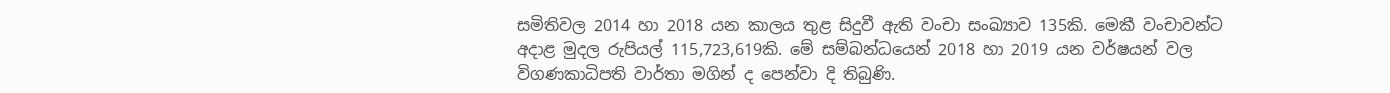සමිතිවල 2014 හා 2018 යන කාලය තුළ සිදුවී ඇති වංචා සංඛ්‍යාව 135කි. මෙකී වංචාවන්ට අදාළ මුදල රුපියල් 115,723,619කි. මේ සම්බන්ධයෙන් 2018 හා 2019 යන වර්ෂයන් වල විගණකාධිපති වාර්තා මගින් ද පෙන්වා දි තිබුණි.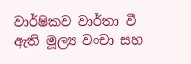වාර්ෂිකව වාර්තා වී ඇති මූල්‍ය වංචා සහ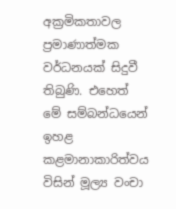අක්‍රමිකතාවල ප්‍රමාණාත්මක වර්ධනයක් සිදුවී තිබුණි. එහෙත් මේ සම්බන්ධයෙන් ඉහළ කළමානාකාරිත්වය විසින් මූල්‍ය වංචා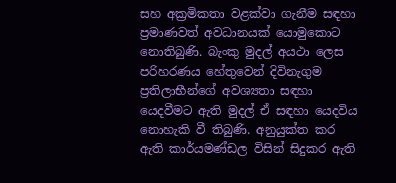සහ අක්‍රමිකතා වළක්වා ගැනීම සඳහා ප්‍රමාණවත් අවධානයක් යොමුකොට නොතිබුණි. බැංකු මුදල් අයථා ලෙස පරිහරණය හේතුවෙන් දිවිනැගුම ප්‍රතිලාභීන්ගේ අවශ්‍යතා සඳහා යෙදවීමට ඇති මුදල් ඒ සඳහා යෙදවිය නොහැකි වී තිබුණි. අනුයුක්ත කර ඇති කාර්යමණ්ඩල විසින් සිදුකර ඇති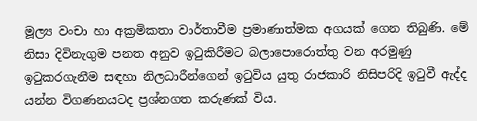මූල්‍ය වංචා හා අක්‍රමිකතා වාර්තාවීම ප්‍රමාණාත්මක අගයක් ගෙන තිබුණි. මේ නිසා දිවිනැගුම පනත අනුව ඉටුකිරීමට බලාපොරොත්තු වන අරමුණු ඉටුකරගැනීම සඳහා නිලධාරීන්ගෙන් ඉටුවිය යුතු රාජකාරි නිසිපරිදි ඉටුවී ඇද්ද යන්න විගණනයටද ප්‍රශ්නගත කරුණක් විය.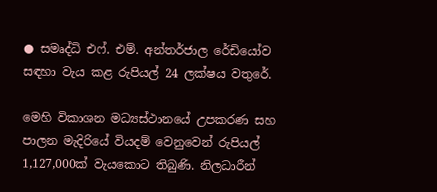● සමෘද්ධි එෆ්. එම්. අන්තර්ජාල රේඩියෝව සඳහා වැය කළ රුපියල් 24 ලක්ෂය වතුරේ.

මෙහි විකාශන මධ්‍යස්ථානයේ උපකරණ සහ පාලන මැදිරියේ වියදම් වෙනුවෙන් රුපියල් 1,127,000ක් වැයකොට තිබුණි. නිලධාරීන්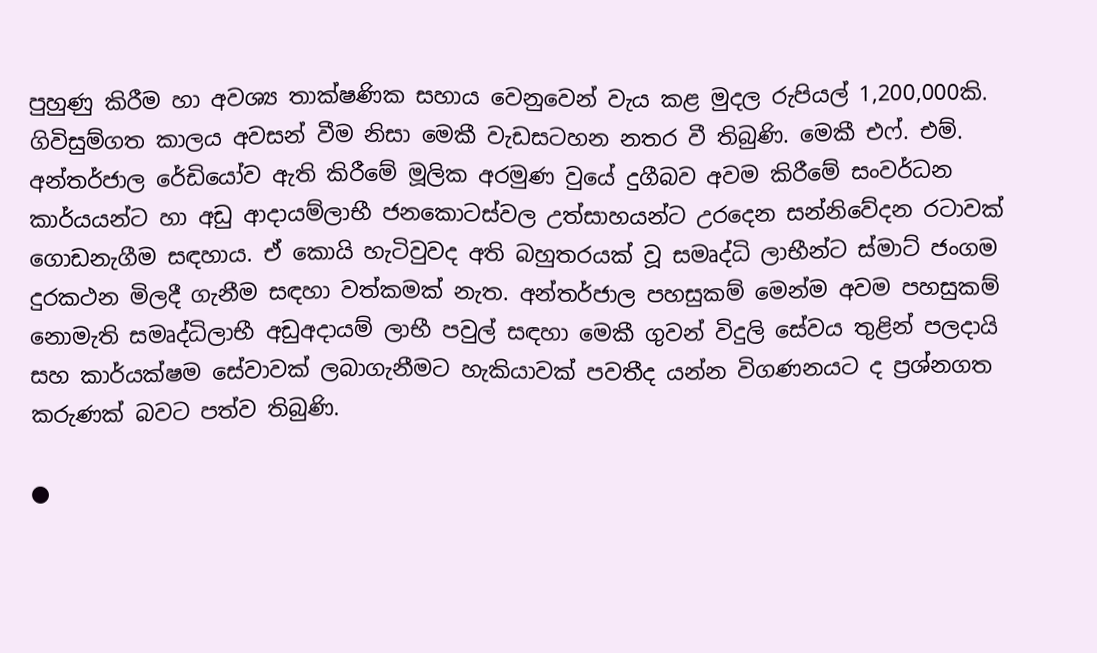පුහුණු කිරීම හා අවශ්‍ය තාක්ෂණික සහාය වෙනුවෙන් වැය කළ මුදල රුපියල් 1,200,000කි. ගිවිසුම්ගත කාලය අවසන් වීම නිසා මෙකී වැඩසටහන නතර වී තිබුණි. මෙකී එෆ්. එම්. අන්තර්ජාල රේඩියෝව ඇති කිරීමේ මූලික අරමුණ වුයේ දුගීබව අවම කිරීමේ සංවර්ධන කාර්යයන්ට හා අඩු ආදායම්ලාභී ජනකොටස්වල උත්සාහයන්ට උරදෙන සන්නිවේදන රටාවක් ගොඩනැගීම සඳහාය. ඒ කොයි හැටිවුවද අති බහුතරයක් වූ සමෘද්ධි ලාභීන්ට ස්මාට් ජංගම දුරකථන මිලදී ගැනීම සඳහා වත්කමක් නැත. අන්තර්ජාල පහසුකම් මෙන්ම අවම පහසුකම් නොමැති සමෘද්ධිලාභී අඩුඅදායම් ලාභී පවුල් සඳහා මෙකී ගුවන් විදුලි සේවය තුළින් පලදායි සහ කාර්යක්ෂම සේවාවක් ලබාගැනීමට හැකියාවක් පවතීද යන්න විගණනයට ද ප්‍රශ්නගත කරුණක් බවට පත්ව තිබුණි.

●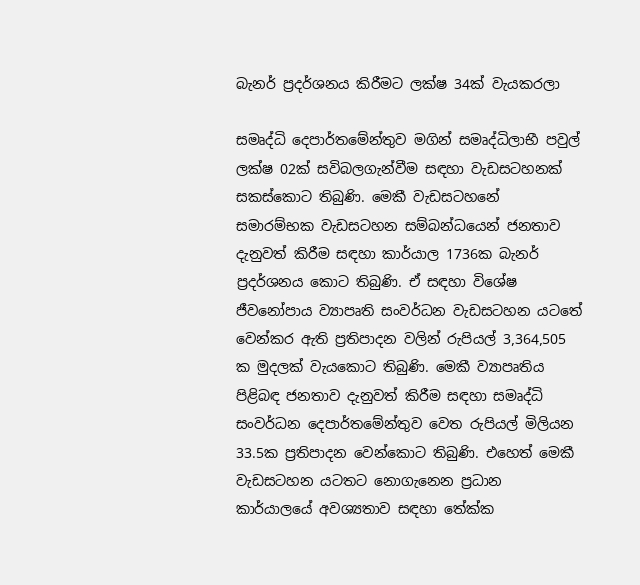බැනර් ප්‍රදර්ශනය කිරීමට ලක්ෂ 34ක් වැයකරලා

සමෘද්ධි දෙපාර්තමේන්තුව මගින් සමෘද්ධිලාභී පවුල් ලක්ෂ 02ක් සවිබලගැන්වීම සඳහා වැඩසටහනක් සකස්කොට තිබුණි. මෙකී වැඩසටහනේ සමාරම්භක වැඩසටහන සම්බන්ධයෙන් ජනතාව දැනුවත් කිරීම සඳහා කාර්යාල 1736ක බැනර් ප්‍රදර්ශනය කොට තිබුණි. ඒ සඳහා විශේෂ ජීවනෝපාය ව්‍යාපෘති සංවර්ධන වැඩසටහන යටතේ වෙන්කර ඇති ප්‍රතිපාදන වලින් රුපියල් 3,364,505 ක මුදලක් වැයකොට තිබුණි. මෙකී ව්‍යාපෘතිය පිළිබඳ ජනතාව දැනුවත් කිරීම සඳහා සමෘද්ධි සංවර්ධන දෙපාර්තමේන්තුව වෙත රුපියල් මිලියන 33.5ක ප්‍රතිපාදන වෙන්කොට තිබුණි. එහෙත් මෙකී වැඩසටහන යටතට නොගැනෙන ප්‍රධාන කාර්යාලයේ අවශ්‍යතාව සඳහා තේක්ක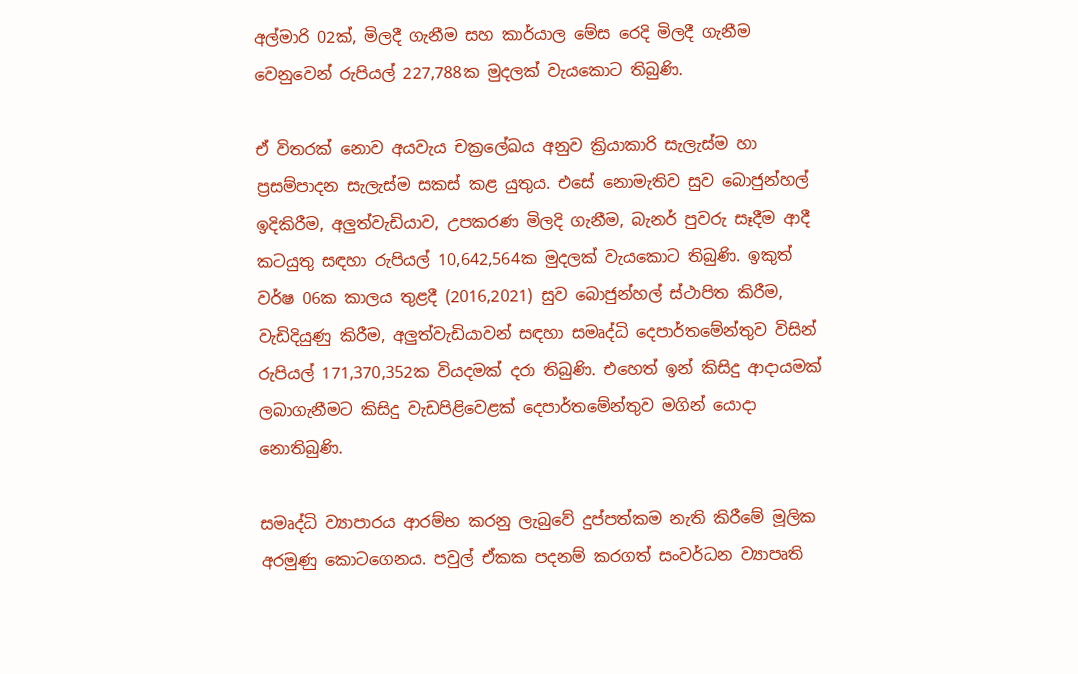අල්මාරි 02ක්, මිලදී ගැනීම සහ කාර්යාල මේස රෙදි මිලදී ගැනීම වෙනුවෙන් රුපියල් 227,788ක මුදලක් වැයකොට තිබුණි.

ඒ විතරක් නොව අයවැය චක්‍රලේඛය අනුව ක්‍රියාකාරි සැලැස්ම හා ප්‍රසම්පාදන සැලැස්ම සකස් කළ යුතුය. එසේ නොමැතිව සුව බොජුන්හල් ඉදිකිරීම, අලුත්වැඩියාව, උපකරණ මිලදි ගැනීම, බැනර් පුවරු සෑදීම ආදී කටයුතු සඳහා රුපියල් 10,642,564ක මුදලක් වැයකොට තිබුණි. ඉකුත් වර්ෂ 06ක කාලය තුළදී (2016,2021) සුව බොජුන්හල් ස්ථාපිත කිරීම, වැඩිදියුණු කිරීම, අලුත්වැඩියාවන් සඳහා සමෘද්ධි දෙපාර්තමේන්තුව විසින් රුපියල් 171,370,352ක වියදමක් දරා තිබුණි. එහෙත් ඉන් කිසිදු ආදායමක් ලබාගැනීමට කිසිදු වැඩපිළිවෙළක් දෙපාර්තමේන්තුව මගින් යොදා නොතිබුණි.

සමෘද්ධි ව්‍යාපාරය ආරම්භ කරනු ලැබුවේ දුප්පත්කම නැති කිරීමේ මූලික අරමුණු කොටගෙනය. පවුල් ඒකක පදනම් කරගත් සංවර්ධන ව්‍යාපෘති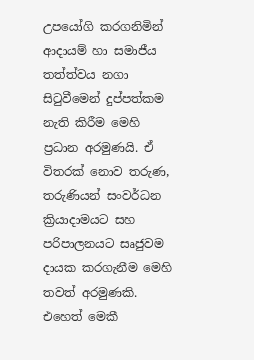උපයෝගි කරගනිමින් ආදායම් හා සමාජීය තත්ත්වය නගා සිටුවීමෙන් දුප්පත්කම නැති කිරීම මෙහි ප්‍රධාන අරමුණයි. ඒ විතරක් නොව තරුණ, තරුණියන් සංවර්ධන ක්‍රියාදාමයට සහ පරිපාලනයට සෘජුවම දායක කරගැනීම මෙහි තවත් අරමුණකි. එහෙත් මෙකී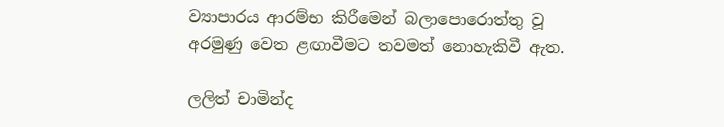ව්‍යාපාරය ආරම්භ කිරීමෙන් බලාපොරොත්තු වූ අරමුණු වෙත ළඟාවීමට තවමත් නොහැකිවී ඇත.

ලලිත් චාමින්ද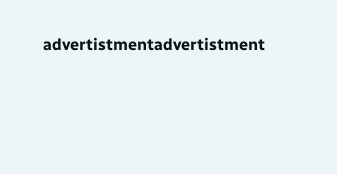advertistmentadvertistment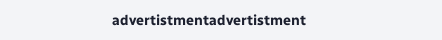advertistmentadvertistment